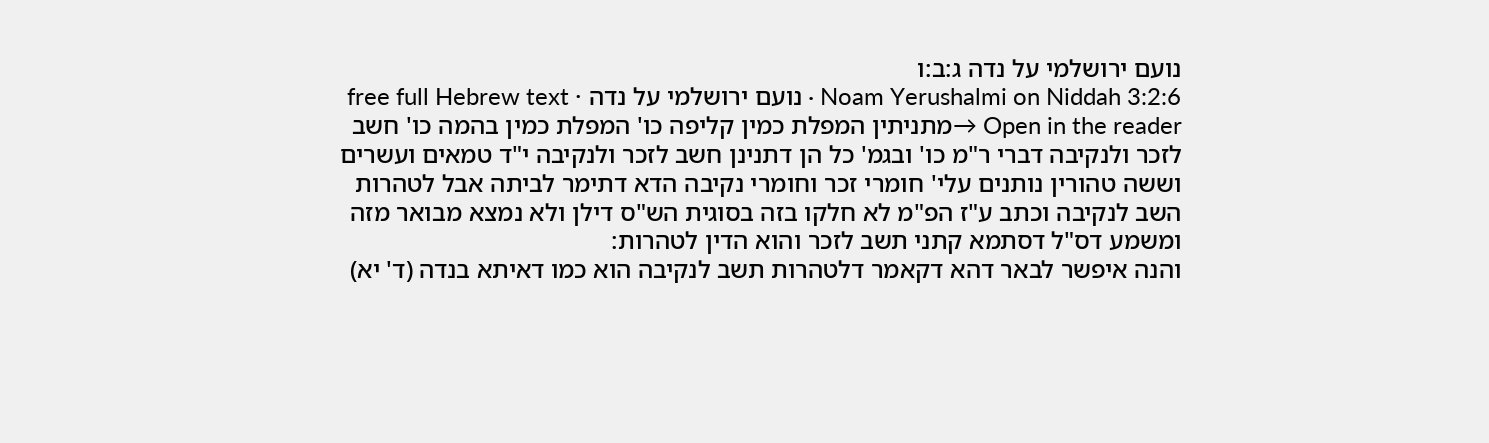נועם ירושלמי על נדה ג:ב:ו
Noam Yerushalmi on Niddah 3:2:6 · נועם ירושלמי על נדה · free full Hebrew text
Open in the reader →מתניתין המפלת כמין קליפה כו' המפלת כמין בהמה כו' חשב לזכר ולנקיבה דברי ר"מ כו' ובגמ' כל הן דתנינן חשב לזכר ולנקיבה י"ד טמאים ועשרים וששה טהורין נותנים עלי' חומרי זכר וחומרי נקיבה הדא דתימר לביתה אבל לטהרות השב לנקיבה וכתב ע"ז הפ"מ לא חלקו בזה בסוגית הש"ס דילן ולא נמצא מבואר מזה ומשמע דס"ל דסתמא קתני תשב לזכר והוא הדין לטהרות:
והנה איפשר לבאר דהא דקאמר דלטהרות תשב לנקיבה הוא כמו דאיתא בנדה (ד' יא)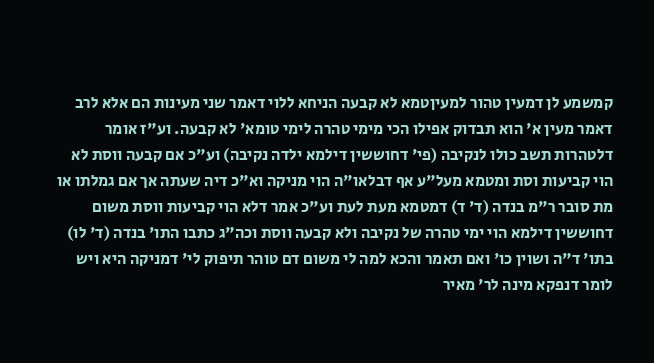קמשמע לן דמעין טהור למעיןטמא לא קבעה הניחא ללוי דאמר שני מעינות הם אלא לרב דאמר מעין א' הוא תבדוק אפילו הכי מימי טהרה לימי טומא' לא קבעה. וע"ז אומר דלטהרות תשב כולו לנקיבה (פי' דחוששין דילמא ילדה נקיבה) וע"כ אם קבעה ווסת לא הוי קביעות וסת ומטמא מעל"ע אף דבלאו"ה הוי מניקה וא"כ דיה שעתה אך אם גמלתו או מת סובר ר"מ בנדה (ד' ד) דמטמא מעת לעת וע"כ אמר דלא הוי קביעות ווסת משום דחוששין דילמא הוי ימי טהרה של נקיבה ולא קבעה ווסת וכה"ג כתבו התו' בנדה (ד' לו) בתו' ד"ה ושוין כו' ואם תאמר והכא למה לי משום דם טוהר תיפוק לי' דמניקה היא ויש לומר דנפקא מינה לר' מאיר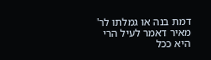דמת בנה או גמלתו לר' מאיר דאמר לעיל הרי היא ככל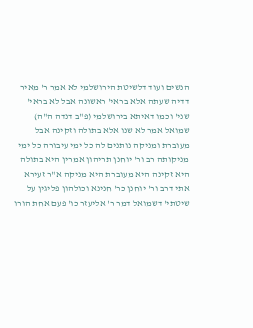הנשים ועוד דלשיטת הירושלמי לא אמר ר' מאיר דדיה שעתה אלא בראי' ראשונה אבל לא בראי' שני' וכמו דאיתא בירושלמי (פ"ב דנדה ה"ה) שמואל אמר לא שנו אלא בתולה וזקינה אבל מעוברת ומניקה נותנים לה כל ימי עיבורה כל ימי מניקותה רב ור' יוחנן תריהון אמרין היא בתולה היא זקינה היא מעוברת היא מניקה א"ר זעירא אתי דרב ור' יוחנן כר' חנינא וכולהון פליגין על שיטתי' דשמואל דמר ר' אליעזר כו' פעם אחת הורו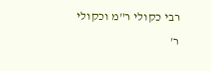רבי כקולי ר"מ וכקולי ר'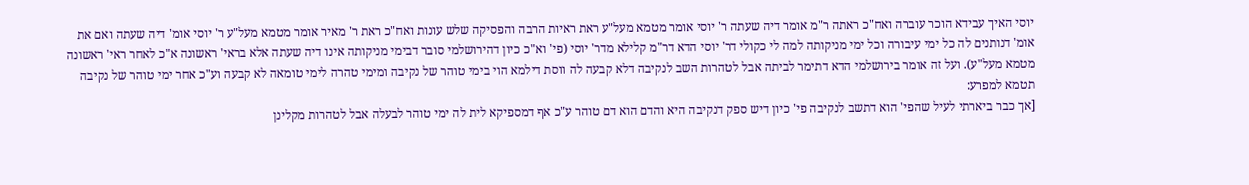יוסי האיך עבידא הוכר עוברה ואח"כ ראתה ר"מ אומר דיה שעתה ר' יוסי אומר מטמא מעל"ע ראת ראיות הרבה והפסיקה שלש עונות ואח"כ ראת ר' מאיר אומר מטמא מעל"ע ר' יוסי אומ' דיה שעתה ואם את אומ' דנותנים לה כל ימי עיבורה וכל ימי מניקותה למה לי כקולי דר' יוסי הדא דר"מ קלילא מדר' יוסי (פי' וא"כ כיון דהירושלמי סובר דבימי מניקותה אינו דיה שעתה אלא בראי' ראשונה א"כ לאחר ראי' ראשונה מטמא מעל"ע). ועל זה אומר בירושלמי הדא דתימר לביתה אבל לטהרות השב לנקיבה דלא קבעה לה ווסת דילמא הוי בימי טוהר של נקיבה ומימי טהרה לימי טומאה לא קבעה וע"כ אחר ימי טוהר של נקיבה תטמא למפרע:
[אך כבר ביארתי לעיל שהפי' הוא דתשב לנקיבה פי' כיון דיש ספק דנקיבה היא והדם הוא דם טוהר ע"כ אף דמספיקא לית לה ימי טוהר לבעלה אבל לטהרות מקלינן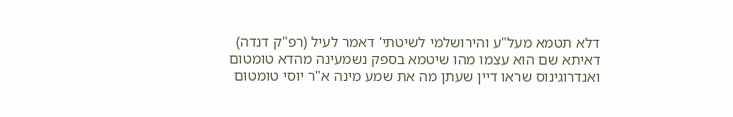דלא תטמא מעל"ע והירושלמי לשיטתי' דאמר לעיל (רפ"ק דנדה) דאיתא שם הוא עצמו מהו שיטמא בספק נשמעינה מהדא טומטום ואנדרוגינוס שראו דיין שעתן מה את שמע מינה א"ר יוסי טומטום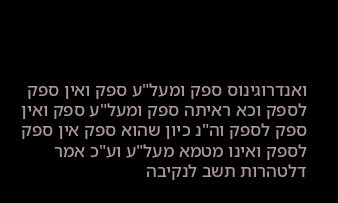ואנדרוגינוס ספק ומעל"ע ספק ואין ספק לספק וכא ראיתה ספק ומעל"ע ספק ואין ספק לספק וה"נ כיון שהוא ספק אין ספק לספק ואינו מטמא מעל"ע וע"כ אמר דלטהרות תשב לנקיבה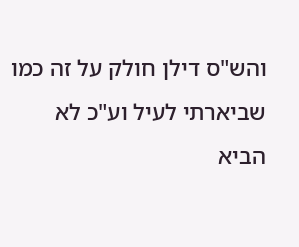והש"ס דילן חולק על זה כמו שביארתי לעיל וע"כ לא הביא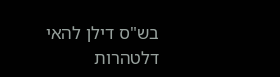בש"ס דילן להאי דלטהרות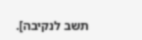תשב לנקיבה].